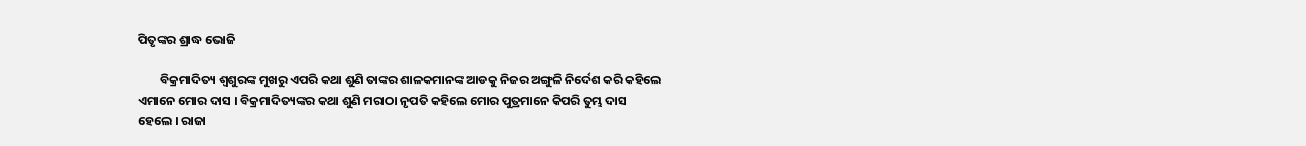ପିତୃଙ୍କର ଶ୍ରାଦ୍ଧ ଭୋଜି

        ବିକ୍ରମାଦିତ୍ୟ ଶ୍ୱଶୁରଙ୍କ ମୁଖରୁ ଏପରି କଥା ଶୁଣି ତାଙ୍କର ଶାଳକମାନଙ୍କ ଆଡକୁ ନିଜର ଅଙ୍ଗୁଳି ନିର୍ଦେଶ କରି କହିଲେ ଏମାନେ ମୋର ଦାସ । ବିକ୍ରମାଦିତ୍ୟଙ୍କର କଥା ଶୁଣି ମରାଠା ନୃପତି କହିଲେ ମୋର ପୁତ୍ରମାନେ କିପରି ତୁମ୍ଭ ଦାସ ହେଲେ । ରାଜା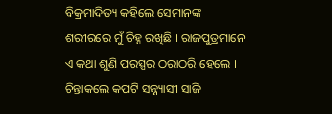ବିକ୍ରମାଦିତ୍ୟ କହିଲେ ସେମାନଙ୍କ ଶରୀରରେ ମୁଁ ଚିହ୍ନ ରଖିଛି । ରାଜପୁତ୍ରମାନେ ଏ କଥା ଶୁଣି ପରସ୍ପର ଠରାଠରି ହେଲେ । ଚିନ୍ତାକଲେ କପଟି ସନ୍ନ୍ୟାସୀ ସାଜି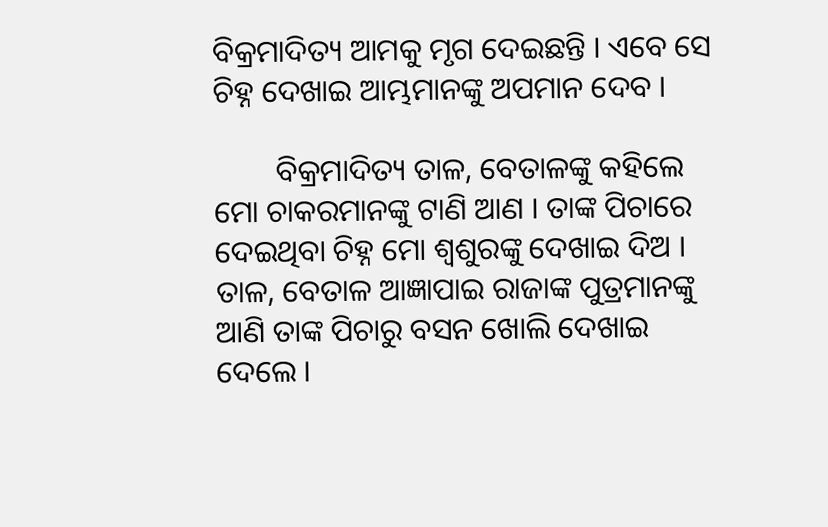ବିକ୍ରମାଦିତ୍ୟ ଆମକୁ ମୃଗ ଦେଇଛନ୍ତି । ଏବେ ସେ ଚିହ୍ନ ଦେଖାଇ ଆମ୍ଭମାନଙ୍କୁ ଅପମାନ ଦେବ ।

        ବିକ୍ରମାଦିତ୍ୟ ତାଳ, ବେତାଳଙ୍କୁ କହିଲେ ମୋ ଚାକରମାନଙ୍କୁ ଟାଣି ଆଣ । ତାଙ୍କ ପିଚାରେ ଦେଇଥିବା ଚିହ୍ନ ମୋ ଶ୍ୱଶୁରଙ୍କୁ ଦେଖାଇ ଦିଅ । ତାଳ, ବେତାଳ ଆଜ୍ଞାପାଇ ରାଜାଙ୍କ ପୁତ୍ରମାନଙ୍କୁ ଆଣି ତାଙ୍କ ପିଚାରୁ ବସନ ଖୋଲି ଦେଖାଇ ଦେଲେ ।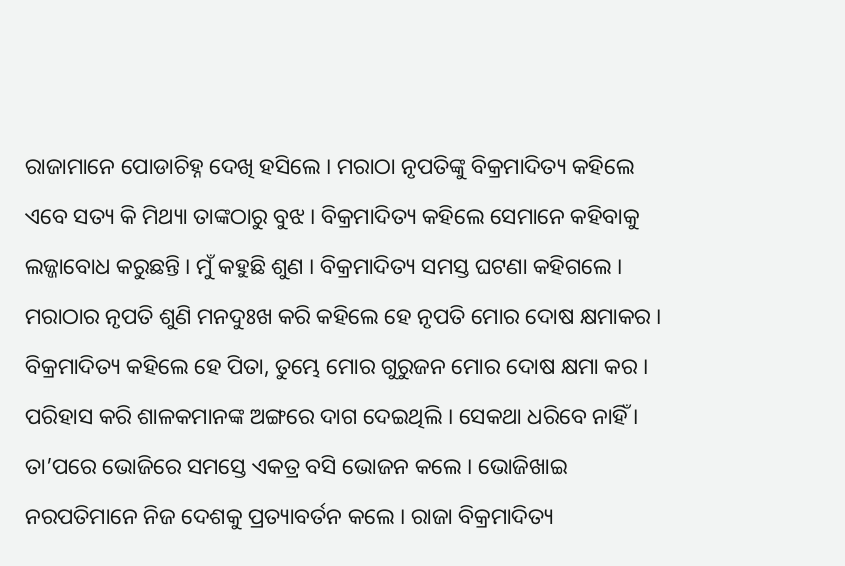ରାଜାମାନେ ପୋଡାଚିହ୍ନ ଦେଖି ହସିଲେ । ମରାଠା ନୃପତିଙ୍କୁ ବିକ୍ରମାଦିତ୍ୟ କହିଲେ ଏବେ ସତ୍ୟ କି ମିଥ୍ୟା ତାଙ୍କଠାରୁ ବୁଝ । ବିକ୍ରମାଦିତ୍ୟ କହିଲେ ସେମାନେ କହିବାକୁ ଲଜ୍ଜାବୋଧ କରୁଛନ୍ତି । ମୁଁ କହୁଛି ଶୁଣ । ବିକ୍ରମାଦିତ୍ୟ ସମସ୍ତ ଘଟଣା କହିଗଲେ । ମରାଠାର ନୃପତି ଶୁଣି ମନଦୁଃଖ କରି କହିଲେ ହେ ନୃପତି ମୋର ଦୋଷ କ୍ଷମାକର । ବିକ୍ରମାଦିତ୍ୟ କହିଲେ ହେ ପିତା, ତୁମ୍ଭେ ମୋର ଗୁରୁଜନ ମୋର ଦୋଷ କ୍ଷମା କର । ପରିହାସ କରି ଶାଳକମାନଙ୍କ ଅଙ୍ଗରେ ଦାଗ ଦେଇଥିଲି । ସେକଥା ଧରିବେ ନାହିଁ । ତା’ପରେ ଭୋଜିରେ ସମସ୍ତେ ଏକତ୍ର ବସି ଭୋଜନ କଲେ । ଭୋଜିଖାଇ ନରପତିମାନେ ନିଜ ଦେଶକୁ ପ୍ରତ୍ୟାବର୍ତନ କଲେ । ରାଜା ବିକ୍ରମାଦିତ୍ୟ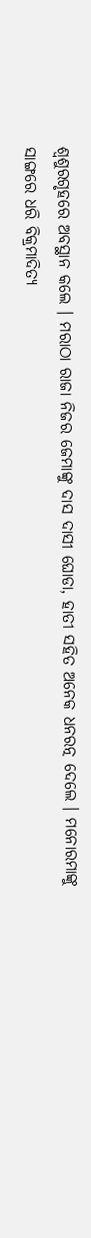ଶ୍ୱଶୁରଗୃହରେ ଅବସ୍ଥାନ କଲେ । ମରାଠା ରାଜା ନିଜର ଜେମାଙ୍କୁ ଦାସ ଦାସୀ ଘୋଡା, ହାତୀ ସହିତ ଅନେକ ଧନରତ୍ନ ଦେଲେ । ମନୋରମାଙ୍କୁ ସାଙ୍ଗରେ ଧରି ବିକ୍ରମାଦିତ୍ୟ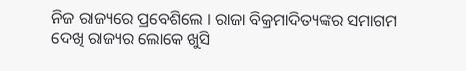ନିଜ ରାଜ୍ୟରେ ପ୍ରବେଶିଲେ । ରାଜା ବିକ୍ରମାଦିତ୍ୟଙ୍କର ସମାଗମ ଦେଖି ରାଜ୍ୟର ଲୋକେ ଖୁସି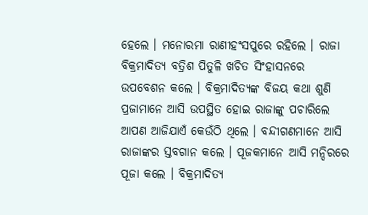ହେଲେ । ମନୋରମା ରାଣୀହଂସପୁରେ ରହିଲେ । ରାଜା ବିକ୍ରମାଦିତ୍ୟ ବତ୍ରିଶ ପିତୁଳି ଖଚିତ ସିଂହାସନରେ ଉପବେଶନ କଲେ । ବିକ୍ରମାଦିତ୍ୟଙ୍କ ବିଜୟ କଥା ଶୁଣି ପ୍ରଜାମାନେ ଆସି ଉପସ୍ଥିତ ହୋଇ ରାଜାଙ୍କୁ ପଚାରିଲେ ଆପଣ ଆଜିଯାଏଁ କେଉଁଠି ଥିଲେ । ବନ୍ଦୀଗଣମାନେ ଆସି ରାଜାଙ୍କର ସ୍ତବଗାନ କଲେ । ପୂଜକମାନେ ଆସି ମନ୍ଦିରରେ ପୂଜା କଲେ । ବିକ୍ରମାଦିତ୍ୟ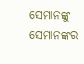ସେମାନଙ୍କୁ ସେମାନଙ୍କର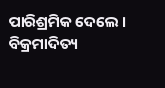ପାରିଶ୍ରମିକ ଦେଲେ । ବିକ୍ରମାଦିତ୍ୟ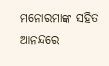ମନୋରମାଙ୍କ ସହିତ ଆନନ୍ଦରେ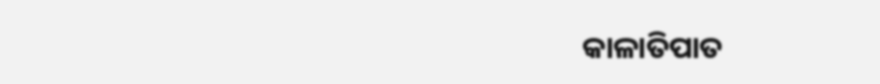କାଳାତିପାତ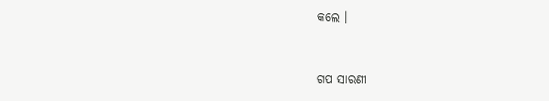କଲେ ।


ଗପ ସାରଣୀ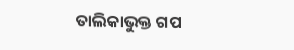ତାଲିକାଭୁକ୍ତ ଗପ